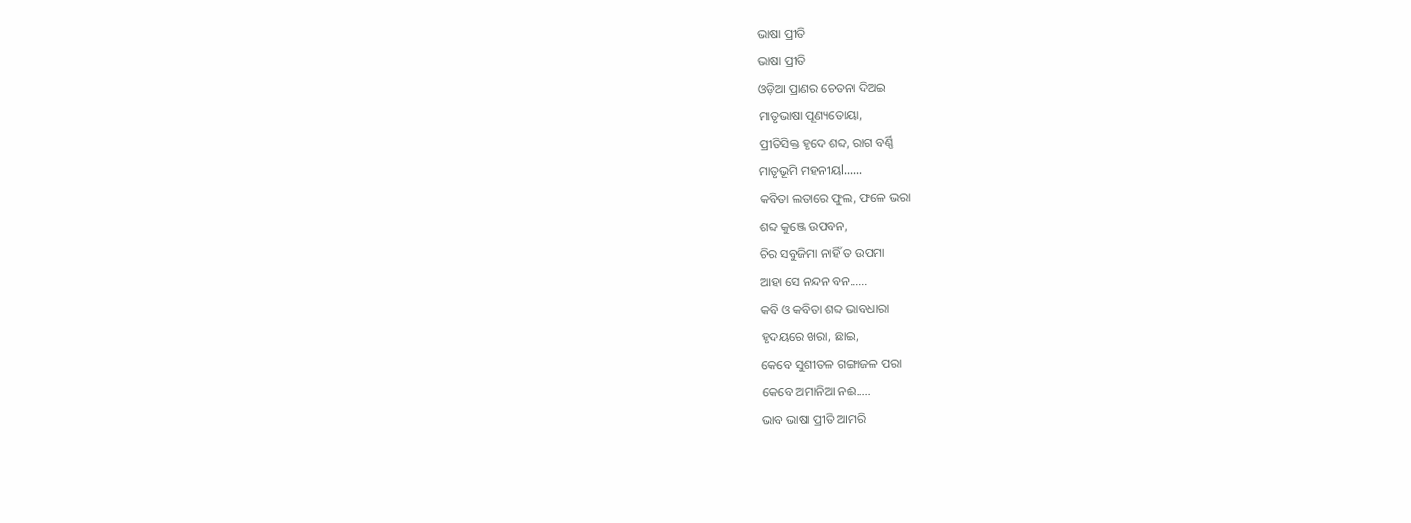ଭାଷା ପ୍ରୀତି
ଭାଷା ପ୍ରୀତି
ଓଡ଼ିଆ ପ୍ରାଣର ଚେତନା ଦିଅଇ
ମାତୃଭାଷା ପୂଣ୍ୟତୋୟା,
ପ୍ରୀତିସିକ୍ତ ହୃଦେ ଶବ୍ଦ, ରାଗ ବର୍ଣ୍ଣି
ମାତୃଭୂମି ମହନୀୟl......
କବିତା ଲତାରେ ଫୁଲ, ଫଳେ ଭରା
ଶବ୍ଦ କୁଞ୍ଜେ ଉପବନ,
ଚିର ସବୁଜିମା ନାହିଁ ତ ଉପମା
ଆହା ସେ ନନ୍ଦନ ବନ......
କବି ଓ କବିତା ଶବ୍ଦ ଭାବଧାରା
ହୃଦୟରେ ଖରା, ଛାଇ,
କେବେ ସୁଶୀତଳ ଗଙ୍ଗାଜଳ ପରା
କେବେ ଅମାନିଆ ନଈ.....
ଭାବ ଭାଷା ପ୍ରୀତି ଆମରି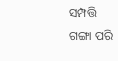ସମ୍ପତ୍ତି
ଗଙ୍ଗା ପରି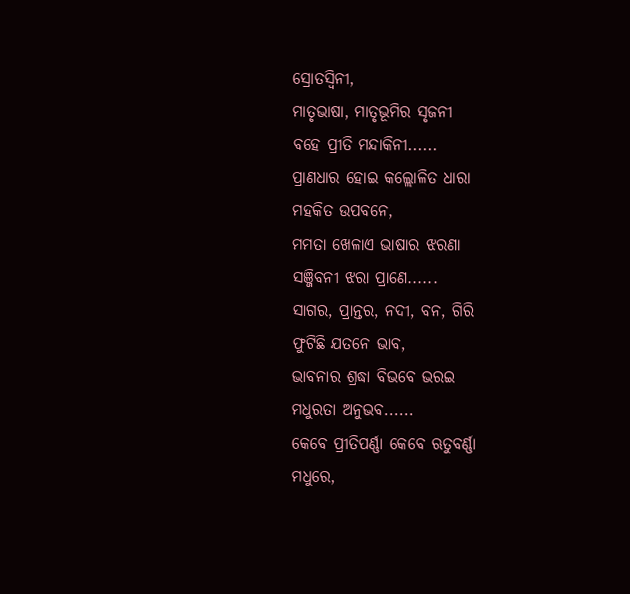ସ୍ରୋତସ୍ୱିନୀ,
ମାତୃଭାଷା, ମାତୃଭୂମିର ସୃଜନୀ
ବହେ ପ୍ରୀତି ମନ୍ଦାକିନୀ......
ପ୍ରାଣଧାର ହୋଇ କଲ୍ଲୋଳିତ ଧାରା
ମହକିତ ଉପବନେ,
ମମତା ଖେଳାଏ ଭାଷାର ଝରଣା
ସଞ୍ଜିବନୀ ଝରା ପ୍ରାଣେ......
ସାଗର, ପ୍ରାନ୍ତର, ନଦୀ, ବନ, ଗିରି
ଫୁଟିଛି ଯତନେ ଭାବ,
ଭାବନାର ଶ୍ରଦ୍ଧା ବିଭବେ ଭରଇ
ମଧୁରତା ଅନୁଭବ......
କେବେ ପ୍ରୀତିପର୍ଣ୍ଣା କେବେ ଋତୁବର୍ଣ୍ଣା
ମଧୁରେ,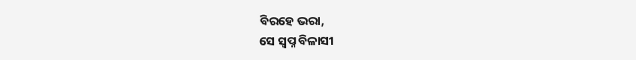ବିରହେ ଭରା,
ସେ ସ୍ୱପ୍ନ ବିଳାସୀ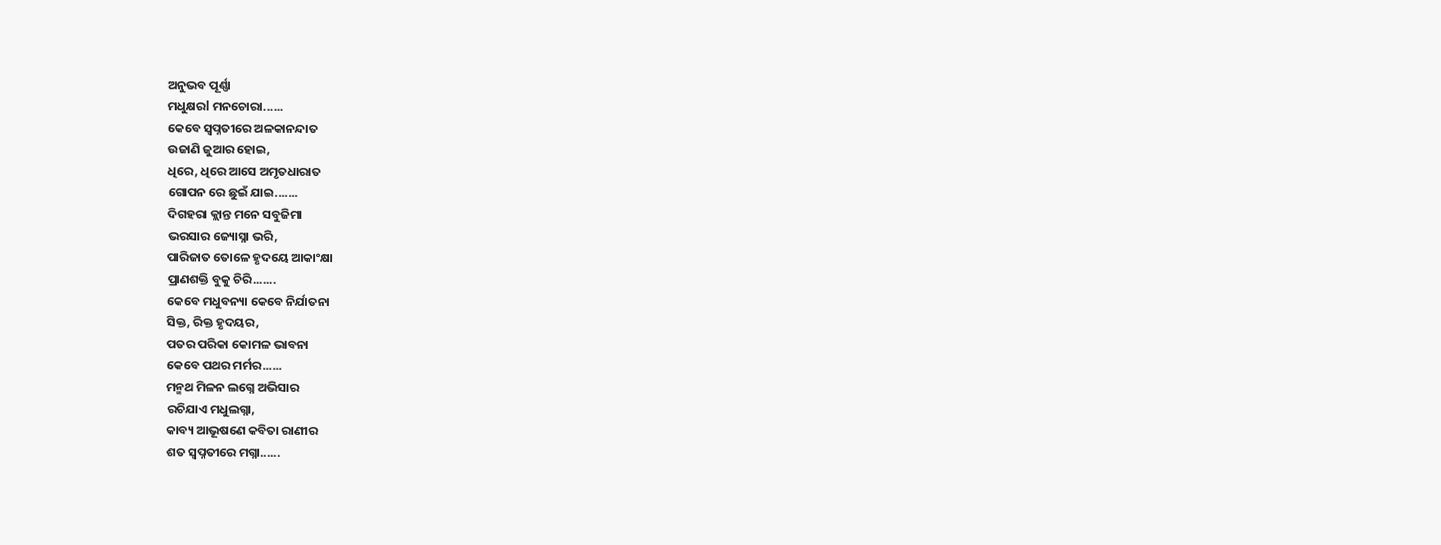ଅନୁଭବ ପୂର୍ଣ୍ଣା
ମଧୁକ୍ଷରl ମନଚୋରା......
କେବେ ସ୍ୱପ୍ନତୀରେ ଅଳକାନନ୍ଦାତ
ଉଜାଣି ଜୁଆର ହୋଇ,
ଧିରେ, ଧିରେ ଆସେ ଅମୃତଧାରାତ
ଗୋପନ ରେ ଛୁଇଁ ଯାଇ.......
ଦିଗହରା କ୍ଲାନ୍ତ ମନେ ସବୁଜିମା
ଭରସାର ଜ୍ୟୋସ୍ନା ଭରି,
ପାରିଜାତ ତୋଳେ ହୃଦୟେ ଆକାଂକ୍ଷା
ପ୍ରାଣଶକ୍ତି ବୁକୁ ଚିରି.......
କେବେ ମଧୁବନ୍ୟା କେବେ ନିର୍ଯାତନା
ସିକ୍ତ, ରିକ୍ତ ହୃଦୟର,
ପତର ପରିକା କୋମଳ ଭାବନା
କେବେ ପଥର ମର୍ମର......
ମନ୍ମଥ ମିଳନ ଲଗ୍ନେ ଅଭିସାର
ରଚିଯାଏ ମଧୁଲଗ୍ନା,
କାବ୍ୟ ଆଭୂଷଣେ କବିତା ରାଣୀର
ଶତ ସ୍ୱପ୍ନତୀରେ ମଗ୍ନା......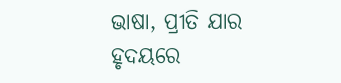ଭାଷା, ପ୍ରୀତି ଯାର ହୃଦୟରେ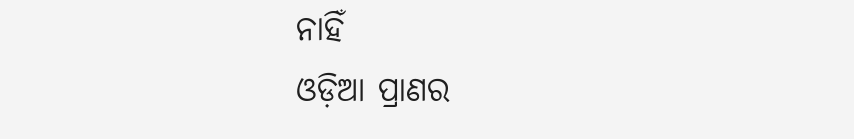ନାହିଁ
ଓଡ଼ିଆ ପ୍ରାଣର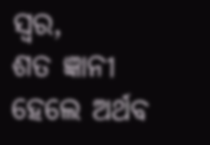ସ୍ୱର,
ଶତ ଜ୍ଞାନୀ ହେଲେ ଅର୍ଥବ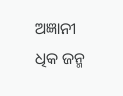ଅଜ୍ଞାନୀ
ଧିକ ଜନ୍ମ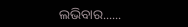ଲଭିବାର......